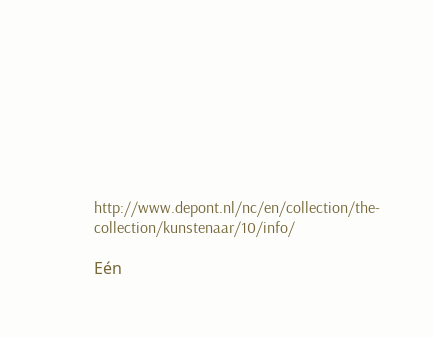http://www.depont.nl/nc/en/collection/the-collection/kunstenaar/10/info/

Eén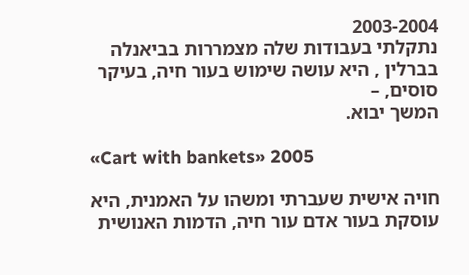2003-2004
נתקלתי בעבודות שלה מצמררות בביאנלה בברלין , היא עושה שימוש בעור חיה, בעיקר סוסים, –
המשך יבוא.

«Cart with bankets» 2005

חויה אישית שעברתי ומשהו על האמנית, היא עוסקת בעור אדם עור חיה, הדמות האנושית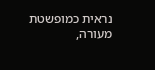נראית כמופשטת מעורה,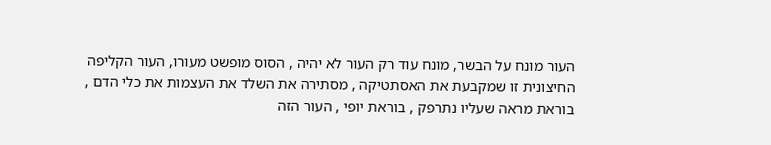העור מונח על הבשר, מונח עוד רק העור לא יהיה , הסוס מופשט מעורו, העור הקליפה החיצונית זו שמקבעת את האסתטיקה , מסתירה את השלד את העצמות את כלי הדם , בוראת מראה שעליו נתרפק , בוראת יופי , העור הזה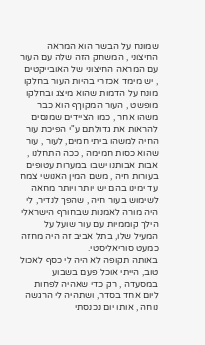שמונח על הבשר הוא המראה החיצוני , המשחק הזה שלה עם העור עם המראה החיצוני של האובייקטים , יש מימד אכזרי בהיות העור בחלקו מונח על הדמות שהוא מיצג ובחלקו מופשט , העור המקוךף הוא כבר משהו אחר , כמו הציידים שמנסים להראות את גדולתם ע"י הפיכת עור החיה למשהו ביתי חמים, לעור , עור שהוא כסות חמימה , ככה התחלנו , אבות אבותנו ישבו במערות עטופים בעורות חיה , משם המין האנושי צמח עד ימינו בהם יש יותר ויותר מחאה לשימוש בעור חיה , שהפך לנדיר, לי היה מורה לאמנות שבחורף הישראלי הילך קוממיות עם עור שועל על המעיל שלו, בתל אביב זה היה מחזה כמעט סוריאליסטי.
באותה תקופה לא היה לי כסף לאכול טוב, הייתי אוכל פעם בשבוע במסעדה , רק כדי שאהיה לפחות ליום אחד בסדר, ושתהיה לי הרגשה נוחה , אותו יום נכנסתי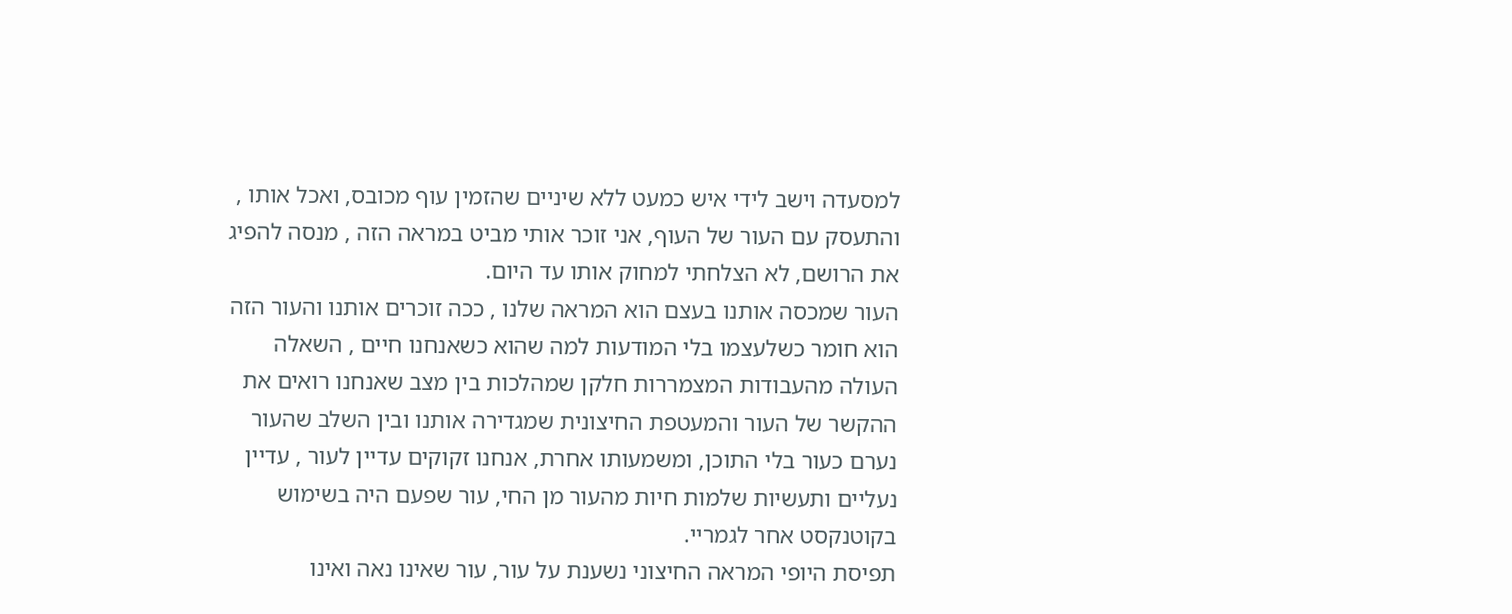למסעדה וישב לידי איש כמעט ללא שיניים שהזמין עוף מכובס, ואכל אותו , והתעסק עם העור של העוף, אני זוכר אותי מביט במראה הזה , מנסה להפיג את הרושם, לא הצלחתי למחוק אותו עד היום.
העור שמכסה אותנו בעצם הוא המראה שלנו , ככה זוכרים אותנו והעור הזה הוא חומר כשלעצמו בלי המודעות למה שהוא כשאנחנו חיים , השאלה העולה מהעבודות המצמררות חלקן שמהלכות בין מצב שאנחנו רואים את ההקשר של העור והמעטפת החיצונית שמגדירה אותנו ובין השלב שהעור נערם כעור בלי התוכן, ומשמעותו אחרת, אנחנו זקוקים עדיין לעור , עדיין נעליים ותעשיות שלמות חיות מהעור מן החי, עור שפעם היה בשימוש בקוטנקסט אחר לגמריי.
תפיסת היופי המראה החיצוני נשענת על עור, עור שאינו נאה ואינו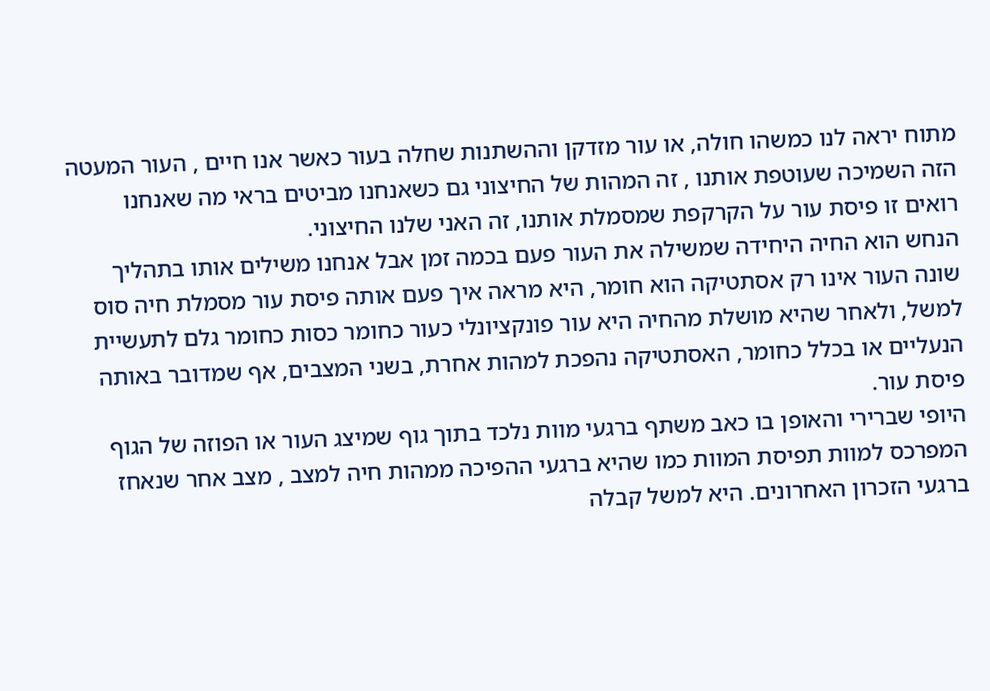מתוח יראה לנו כמשהו חולה, או עור מזדקן וההשתנות שחלה בעור כאשר אנו חיים , העור המעטה הזה השמיכה שעוטפת אותנו , זה המהות של החיצוני גם כשאנחנו מביטים בראי מה שאנחנו רואים זו פיסת עור על הקרקפת שמסמלת אותנו, זה האני שלנו החיצוני.
הנחש הוא החיה היחידה שמשילה את העור פעם בכמה זמן אבל אנחנו משילים אותו בתהליך שונה העור אינו רק אסתטיקה הוא חומר, היא מראה איך פעם אותה פיסת עור מסמלת חיה סוס למשל, ולאחר שהיא מושלת מהחיה היא עור פונקציונלי כעור כחומר כסות כחומר גלם לתעשיית הנעליים או בכלל כחומר, האסתטיקה נהפכת למהות אחרת, בשני המצבים, אף שמדובר באותה פיסת עור.
היופי שברירי והאופן בו כאב משתף ברגעי מוות נלכד בתוך גוף שמיצג העור או הפוזה של הגוף המפרכס למוות תפיסת המוות כמו שהיא ברגעי ההפיכה ממהות חיה למצב , מצב אחר שנאחז ברגעי הזכרון האחרונים. היא למשל קבלה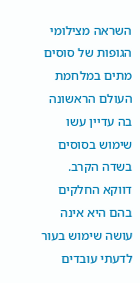השראה מצילומי הגופות של סוסים מתים במלחמת העולם הראשונה בה עדיין עשו שימוש בסוסים בשדה הקרב.
דווקא החלקים בהם היא אינה עושה שימוש בעור לדעתי עובדים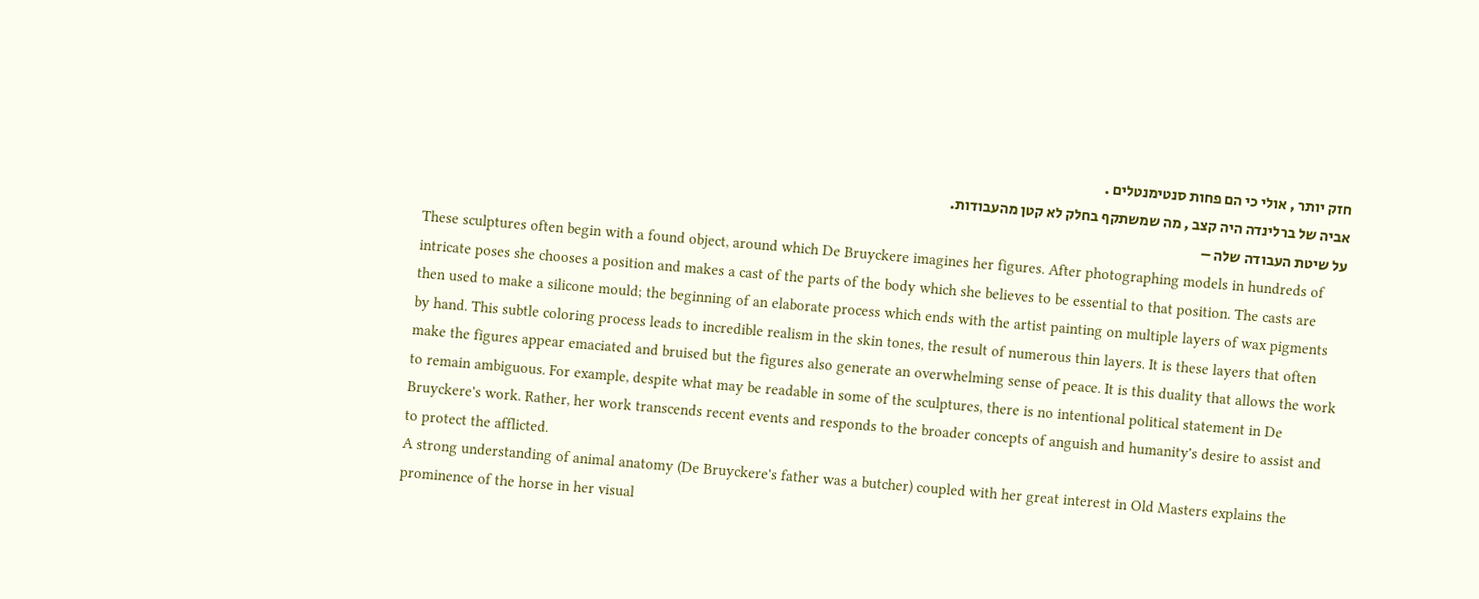חזק יותר , אולי כי הם פחות סנטימנטלים .
אביה של ברלינדה היה קצב , מה שמשתקף בחלק לא קטן מהעבודות.
על שיטת העבודה שלה –
These sculptures often begin with a found object, around which De Bruyckere imagines her figures. After photographing models in hundreds of intricate poses she chooses a position and makes a cast of the parts of the body which she believes to be essential to that position. The casts are then used to make a silicone mould; the beginning of an elaborate process which ends with the artist painting on multiple layers of wax pigments by hand. This subtle coloring process leads to incredible realism in the skin tones, the result of numerous thin layers. It is these layers that often make the figures appear emaciated and bruised but the figures also generate an overwhelming sense of peace. It is this duality that allows the work to remain ambiguous. For example, despite what may be readable in some of the sculptures, there is no intentional political statement in De Bruyckere's work. Rather, her work transcends recent events and responds to the broader concepts of anguish and humanity's desire to assist and to protect the afflicted.
A strong understanding of animal anatomy (De Bruyckere's father was a butcher) coupled with her great interest in Old Masters explains the prominence of the horse in her visual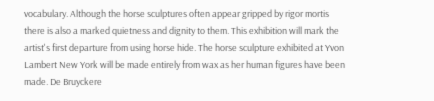vocabulary. Although the horse sculptures often appear gripped by rigor mortis there is also a marked quietness and dignity to them. This exhibition will mark the artist's first departure from using horse hide. The horse sculpture exhibited at Yvon Lambert New York will be made entirely from wax as her human figures have been made. De Bruyckere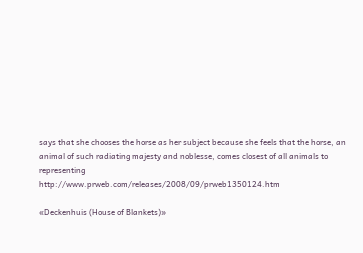says that she chooses the horse as her subject because she feels that the horse, an animal of such radiating majesty and noblesse, comes closest of all animals to representing
http://www.prweb.com/releases/2008/09/prweb1350124.htm

«Deckenhuis (House of Blankets)»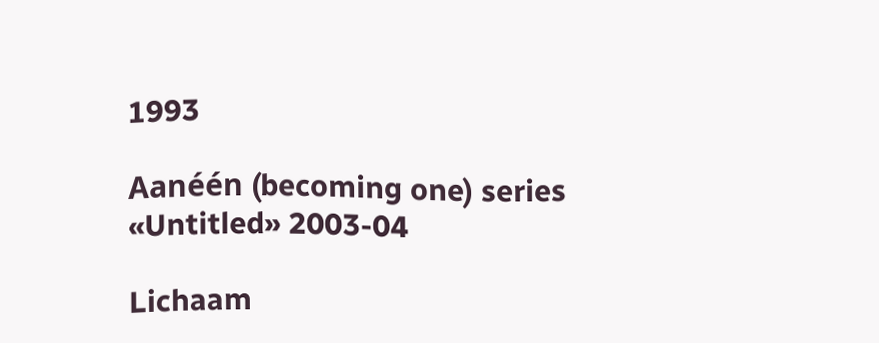1993

Aanéén (becoming one) series «Untitled» 2003-04

Lichaam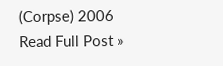(Corpse) 2006
Read Full Post »